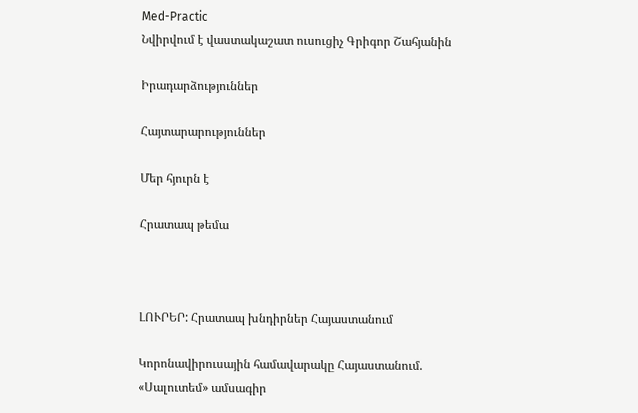Med-Practic
Նվիրվում է վաստակաշատ ուսուցիչ Գրիգոր Շահյանին

Իրադարձություններ

Հայտարարություններ

Մեր հյուրն է

Հրատապ թեմա



ԼՈՒՐԵՐ: Հրատապ խնդիրներ Հայաստանում

Կորոնավիրուսային համավարակը Հայաստանում. «Սալուտեմ» ամսագիր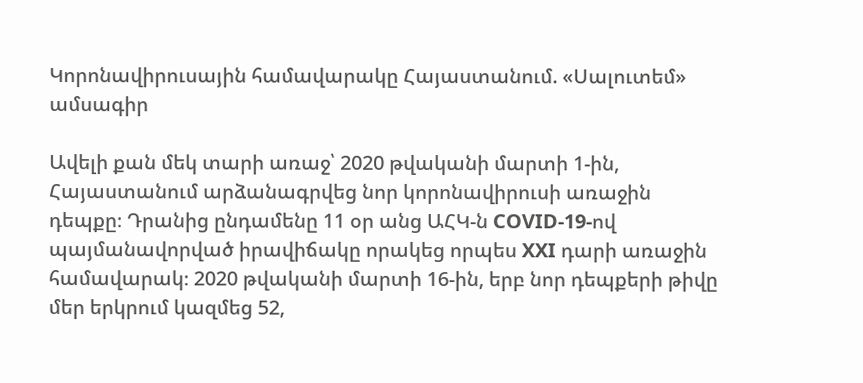Կորոնավիրուսային համավարակը Հայաստանում. «Սալուտեմ» ամսագիր

Ավելի քան մեկ տարի առաջ՝ 2020 թվականի մարտի 1-ին, Հայաստանում արձանագրվեց նոր կորոնավիրուսի առաջին դեպքը։ Դրանից ընդամենը 11 օր անց ԱՀԿ-ն COVID-19-ով պայմանավորված իրավիճակը որակեց որպես XXI դարի առաջին համավարակ։ 2020 թվականի մարտի 16-ին, երբ նոր դեպքերի թիվը մեր երկրում կազմեց 52,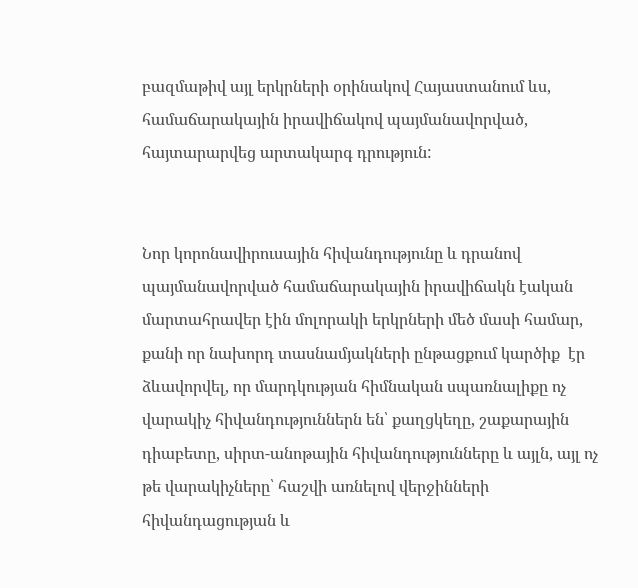բազմաթիվ այլ երկրների օրինակով Հայաստանում ևս, համաճարակային իրավիճակով պայմանավորված, հայտարարվեց արտակարգ դրություն:


Նոր կորոնավիրուսային հիվանդությունը և դրանով պայմանավորված համաճարակային իրավիճակն էական մարտահրավեր էին մոլորակի երկրների մեծ մասի համար, քանի որ նախորդ տասնամյակների ընթացքում կարծիք  էր ձևավորվել, որ մարդկության հիմնական սպառնալիքը ոչ վարակիչ հիվանդություններն են՝ քաղցկեղը, շաքարային դիաբետը, սիրտ-անոթային հիվանդությունները և այլն, այլ ոչ թե վարակիչները՝ հաշվի առնելով վերջինների հիվանդացության և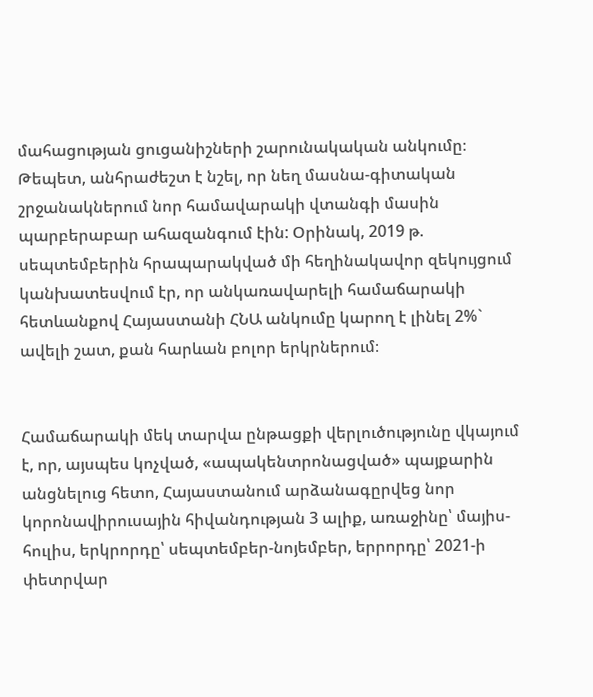մահացության ցուցանիշների շարունակական անկումը։ Թեպետ, անհրաժեշտ է նշել, որ նեղ մասնա-գիտական շրջանակներում նոր համավարակի վտանգի մասին պարբերաբար ահազանգում էին: Օրինակ, 2019 թ. սեպտեմբերին հրապարակված մի հեղինակավոր զեկույցում կանխատեսվում էր, որ անկառավարելի համաճարակի հետևանքով Հայաստանի ՀՆԱ անկումը կարող է լինել 2%` ավելի շատ, քան հարևան բոլոր երկրներում։


Համաճարակի մեկ տարվա ընթացքի վերլուծությունը վկայում է, որ, այսպես կոչված, «ապակենտրոնացված» պայքարին անցնելուց հետո, Հայաստանում արձանագըրվեց նոր կորոնավիրուսային հիվանդության 3 ալիք, առաջինը՝ մայիս-հուլիս, երկրորդը՝ սեպտեմբեր-նոյեմբեր, երրորդը՝ 2021-ի փետրվար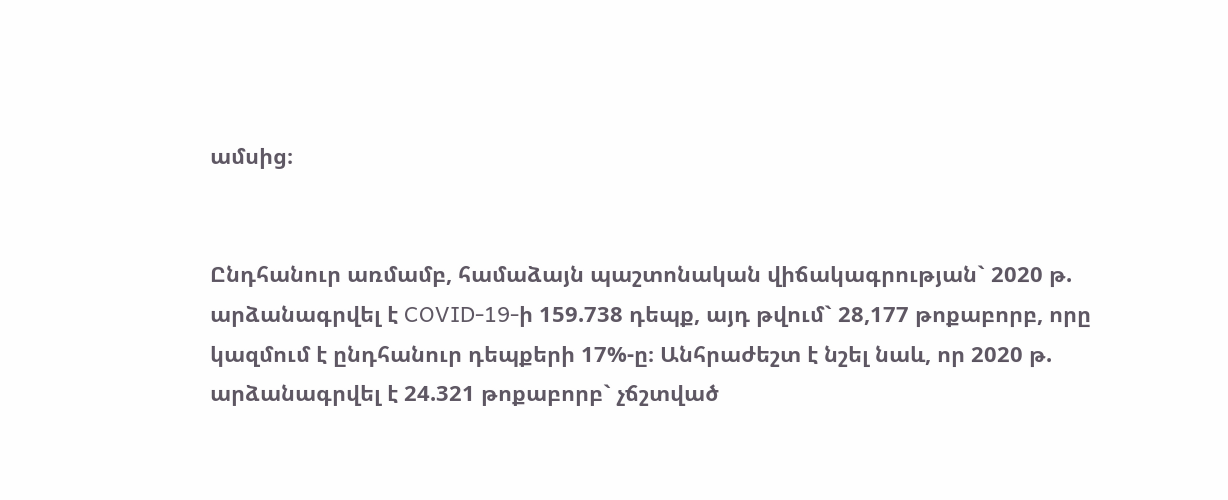ամսից։


Ընդհանուր առմամբ, համաձայն պաշտոնական վիճակագրության` 2020 թ. արձանագրվել է COVID-19-ի 159.738 դեպք, այդ թվում` 28,177 թոքաբորբ, որը կազմում է ընդհանուր դեպքերի 17%-ը։ Անհրաժեշտ է նշել նաև, որ 2020 թ. արձանագրվել է 24.321 թոքաբորբ` չճշտված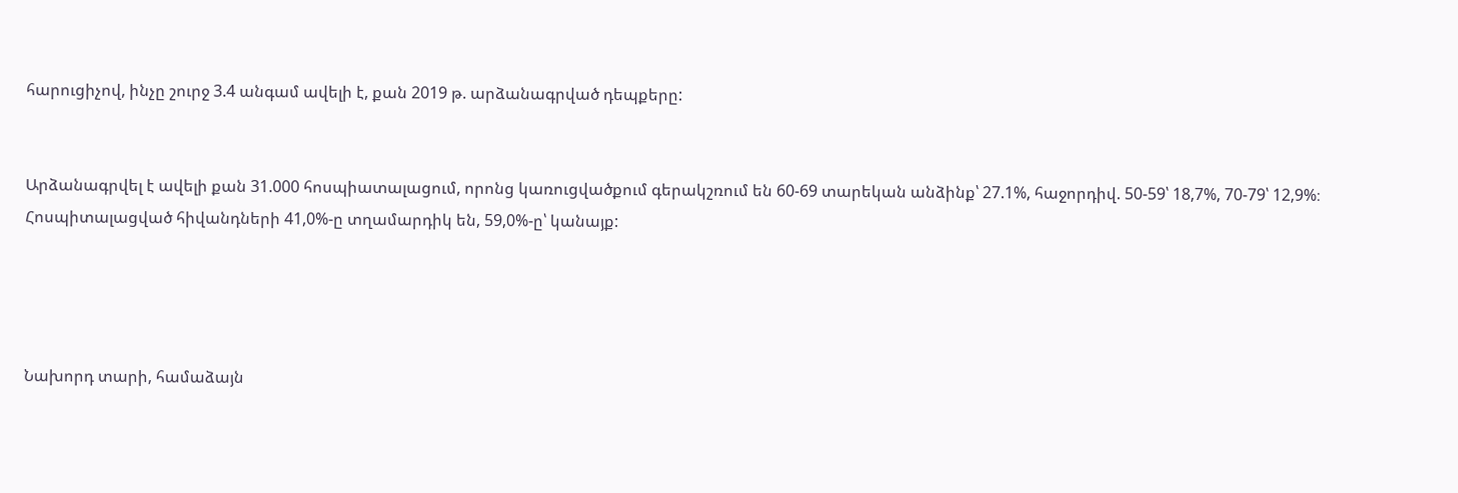հարուցիչով, ինչը շուրջ 3.4 անգամ ավելի է, քան 2019 թ. արձանագրված դեպքերը:


Արձանագրվել է ավելի քան 31.000 հոսպիատալացում, որոնց կառուցվածքում գերակշռում են 60-69 տարեկան անձինք՝ 27.1%, հաջորդիվ. 50-59՝ 18,7%, 70-79՝ 12,9%։ Հոսպիտալացված հիվանդների 41,0%-ը տղամարդիկ են, 59,0%-ը՝ կանայք:




Նախորդ տարի, համաձայն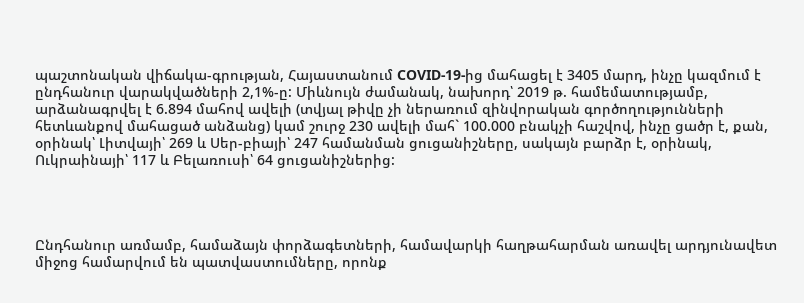պաշտոնական վիճակա-գրության, Հայաստանում COVID-19-ից մահացել է 3405 մարդ, ինչը կազմում է ընդհանուր վարակվածների 2,1%-ը: Միևնույն ժամանակ, նախորդ՝ 2019 թ. համեմատությամբ, արձանագրվել է 6.894 մահով ավելի (տվյալ թիվը չի ներառում զինվորական գործողությունների հետևանքով մահացած անձանց) կամ շուրջ 230 ավելի մահ` 100.000 բնակչի հաշվով, ինչը ցածր է, քան, օրինակ՝ Լիտվայի՝ 269 և Սեր-բիայի՝ 247 համանման ցուցանիշները, սակայն բարձր է, օրինակ, Ուկրաինայի՝ 117 և Բելառուսի՝ 64 ցուցանիշներից:




Ընդհանուր առմամբ, համաձայն փորձագետների, համավարկի հաղթահարման առավել արդյունավետ միջոց համարվում են պատվաստումները, որոնք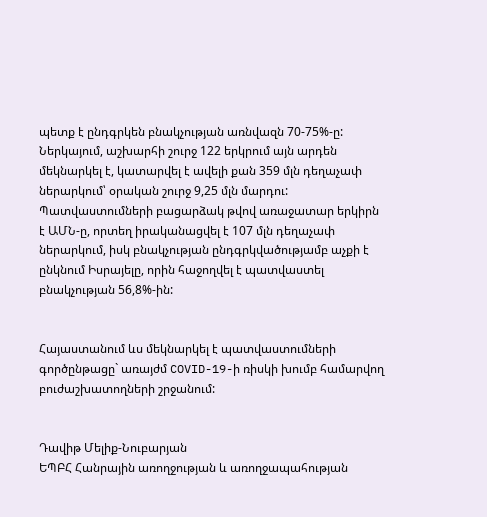պետք է ընդգրկեն բնակչության առնվազն 70-75%-ը: Ներկայում, աշխարհի շուրջ 122 երկրում այն արդեն մեկնարկել է, կատարվել է ավելի քան 359 մլն դեղաչափ ներարկում՝ օրական շուրջ 9,25 մլն մարդու: Պատվաստումների բացարձակ թվով առաջատար երկիրն է ԱՄՆ-ը, որտեղ իրականացվել է 107 մլն դեղաչափ ներարկում, իսկ բնակչության ընդգրկվածությամբ աչքի է ընկնում Իսրայելը, որին հաջողվել է պատվաստել բնակչության 56,8%-ին:


Հայաստանում ևս մեկնարկել է պատվաստումների գործընթացը` առայժմ COVID-19-ի ռիսկի խումբ համարվող բուժաշխատողների շրջանում:


Դավիթ Մելիք-Նուբարյան
ԵՊԲՀ Հանրային առողջության և առողջապահության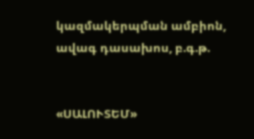կազմակերպման ամբիոն, ավագ դասախոս, բ.գ.թ.


«ՍԱԼՈՒՏԵՄ»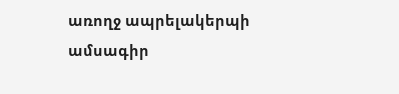առողջ ապրելակերպի ամսագիր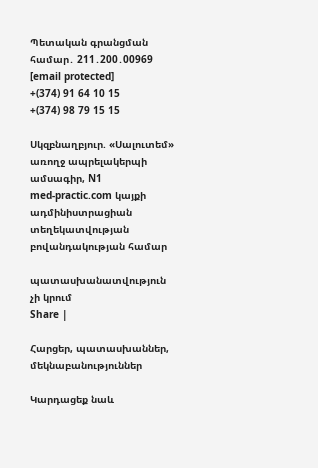Պետական գրանցման համար․ 211․200․00969
[email protected]
+(374) 91 64 10 15
+(374) 98 79 15 15

Սկզբնաղբյուր. «Սալուտեմ» առողջ ապրելակերպի ամսագիր, N1
med-practic.com կայքի ադմինիստրացիան տեղեկատվության բովանդակության համար

պատասխանատվություն չի կրում
Share |

Հարցեր, պատասխաններ, մեկնաբանություններ

Կարդացեք նաև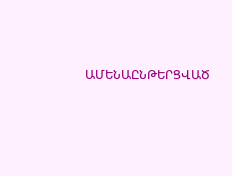ԱՄԵՆԱԸՆԹԵՐՑՎԱԾ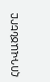ՀՈԴՎԱԾՆԵՐԸ